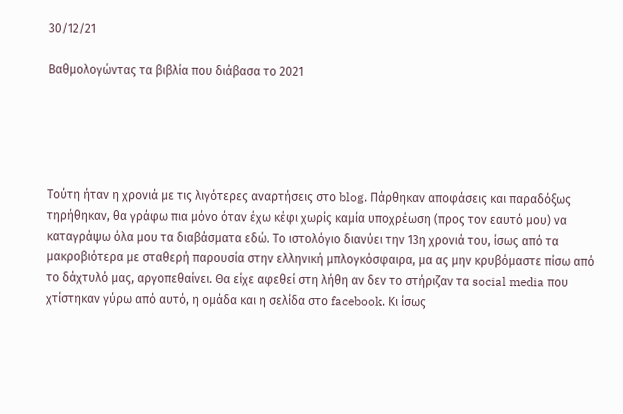30/12/21

Βαθμολογώντας τα βιβλία που διάβασα το 2021





Τούτη ήταν η χρονιά με τις λιγότερες αναρτήσεις στο blog. Πάρθηκαν αποφάσεις και παραδόξως τηρήθηκαν, θα γράφω πια μόνο όταν έχω κέφι χωρίς καμία υποχρέωση (προς τον εαυτό μου) να καταγράψω όλα μου τα διαβάσματα εδώ. Το ιστολόγιο διανύει την 13η χρονιά του, ίσως από τα μακροβιότερα με σταθερή παρουσία στην ελληνική μπλογκόσφαιρα, μα ας μην κρυβόμαστε πίσω από το δάχτυλό μας, αργοπεθαίνει. Θα είχε αφεθεί στη λήθη αν δεν το στήριζαν τα social media που χτίστηκαν γύρω από αυτό, η ομάδα και η σελίδα στο facebook. Κι ίσως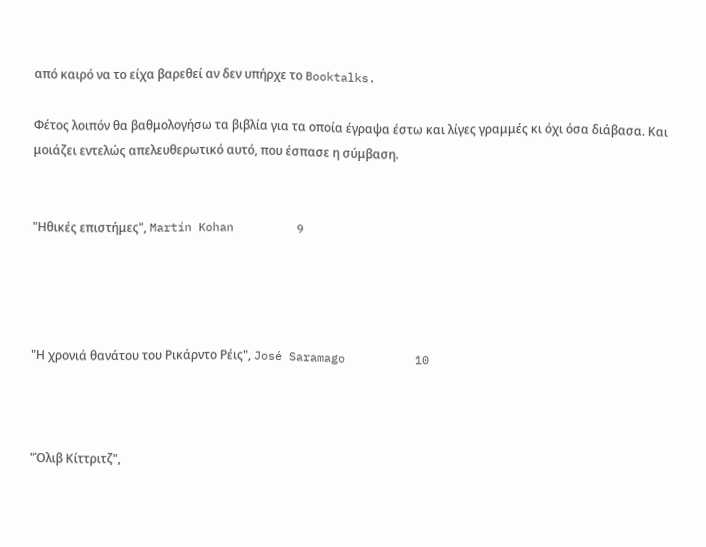από καιρό να το είχα βαρεθεί αν δεν υπήρχε το Booktalks.

Φέτος λοιπόν θα βαθμολογήσω τα βιβλία για τα οποία έγραψα έστω και λίγες γραμμές κι όχι όσα διάβασα. Και μοιάζει εντελώς απελευθερωτικό αυτό, που έσπασε η σύμβαση.


"Ηθικές επιστήμες", Martín Kohan         9




"Η χρονιά θανάτου του Ρικάρντο Ρέις", José Saramago          10



"Όλιβ Κίττριτζ",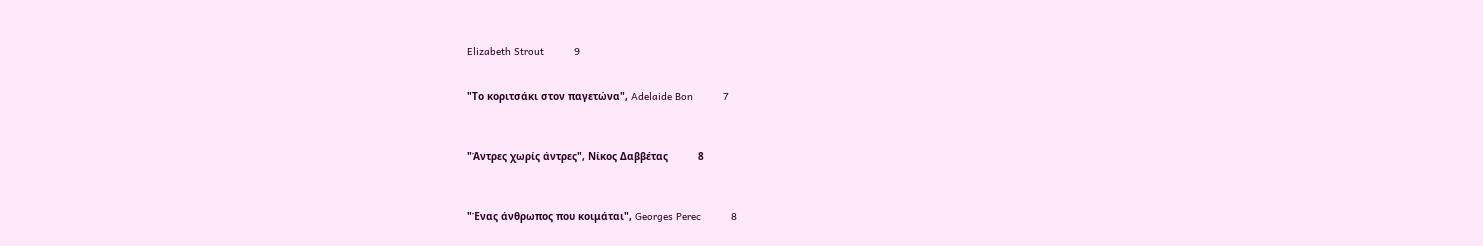Elizabeth Strout          9


"Το κοριτσάκι στον παγετώνα", Adelaide Bon          7



"Άντρες χωρίς άντρες", Νίκος Δαββέτας          8



"Ένας άνθρωπος που κοιμάται", Georges Perec          8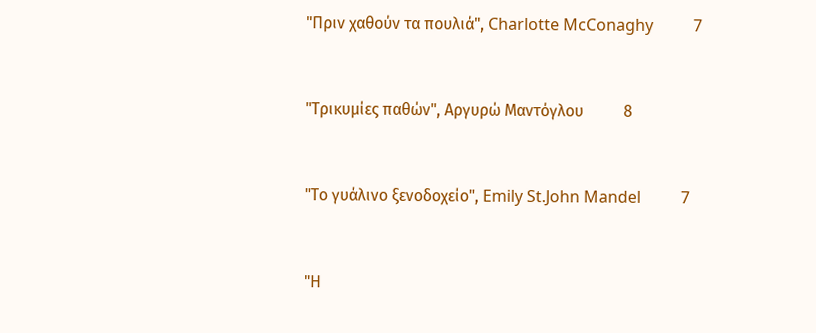"Πριν χαθούν τα πουλιά", Charlotte McConaghy          7



"Τρικυμίες παθών", Αργυρώ Μαντόγλου          8



"Το γυάλινο ξενοδοχείο", Emily St.John Mandel          7



"Η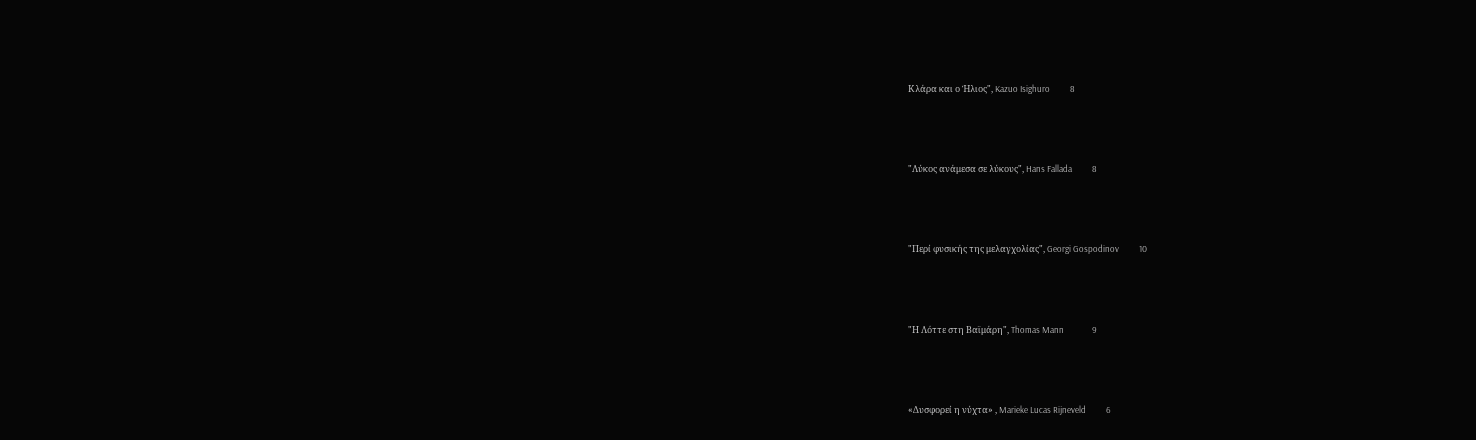Κλάρα και ο Ήλιος", Kazuo Isighuro          8



"Λύκος ανάμεσα σε λύκους", Hans Fallada          8



"Περί φυσικής της μελαγχολίας", Georgi Gospodinov          10



"Η Λόττε στη Βαϊμάρη", Thomas Mann              9



«Δυσφορεί η νύχτα» , Marieke Lucas Rijneveld          6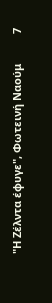"Η Ζέλντα έφυγε", Φωτεινή Ναούμ          7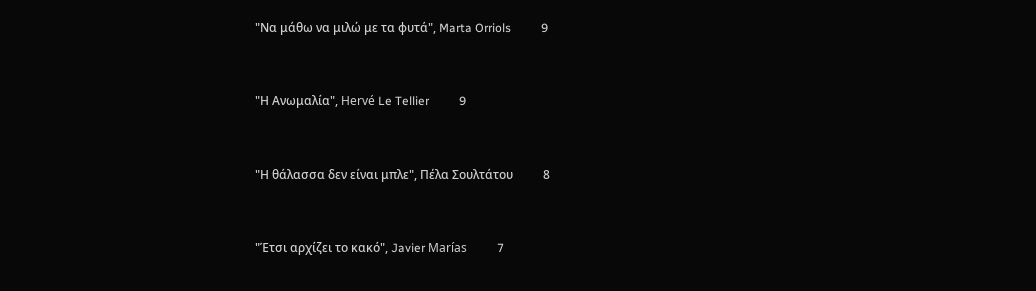"Να μάθω να μιλώ με τα φυτά", Marta Orriols          9



"Η Ανωμαλία", Hervé Le Tellier          9



"Η θάλασσα δεν είναι μπλε", Πέλα Σουλτάτου          8



"Έτσι αρχίζει το κακό", Javier Marías          7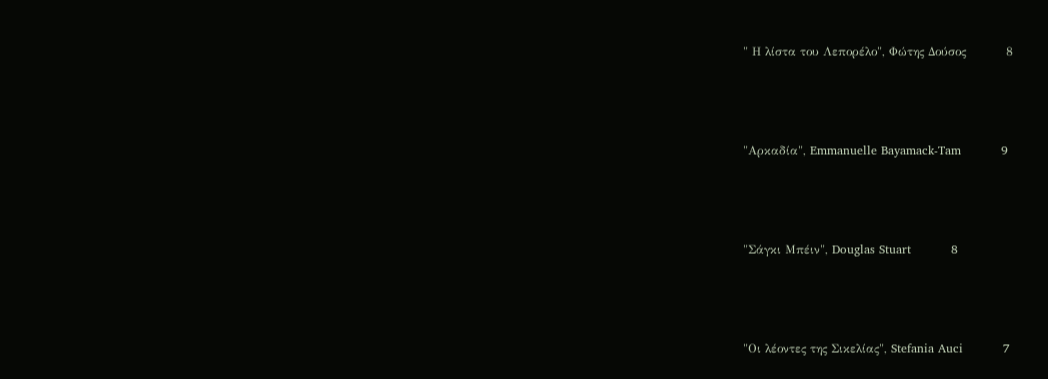" Η λίστα του Λεπορέλο", Φώτης Δούσος          8



"Αρκαδία", Emmanuelle Bayamack-Tam          9



"Σάγκι Μπέιν", Douglas Stuart          8



"Οι λέοντες της Σικελίας", Stefania Auci          7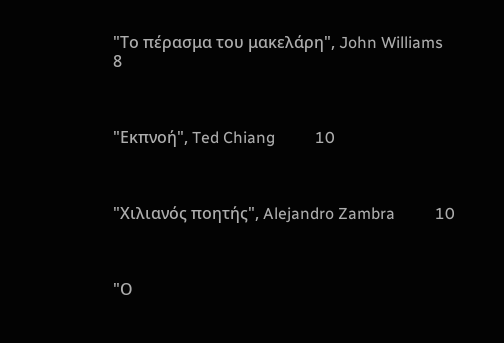"Το πέρασμα του μακελάρη", John Williams          8



"Εκπνοή", Ted Chiang          10



"Χιλιανός ποητής", Alejandro Zambra          10



"Ο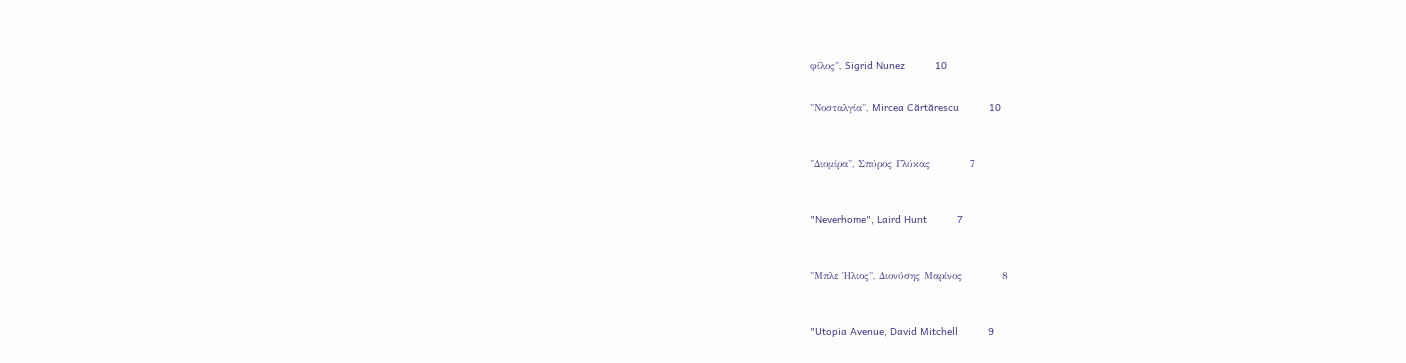φίλος", Sigrid Nunez          10


"Νοσταλγία", Mircea Cărtărescu          10



"Διομίρα", Σπύρος Γλύκας          7



"Neverhome", Laird Hunt          7



"Μπλε Ήλιος", Διονύσης Μαρίνος          8



"Utopia Avenue, David Mitchell          9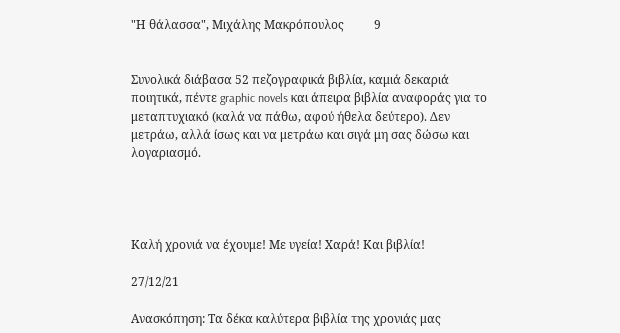"Η θάλασσα", Μιχάλης Μακρόπουλος          9


Συνολικά διάβασα 52 πεζογραφικά βιβλία, καμιά δεκαριά ποιητικά, πέντε graphic novels και άπειρα βιβλία αναφοράς για το μεταπτυχιακό (καλά να πάθω, αφού ήθελα δεύτερο). Δεν μετράω, αλλά ίσως και να μετράω και σιγά μη σας δώσω και λογαριασμό.




Καλή χρονιά να έχουμε! Με υγεία! Χαρά! Και βιβλία!

27/12/21

Ανασκόπηση: Τα δέκα καλύτερα βιβλία της χρονιάς μας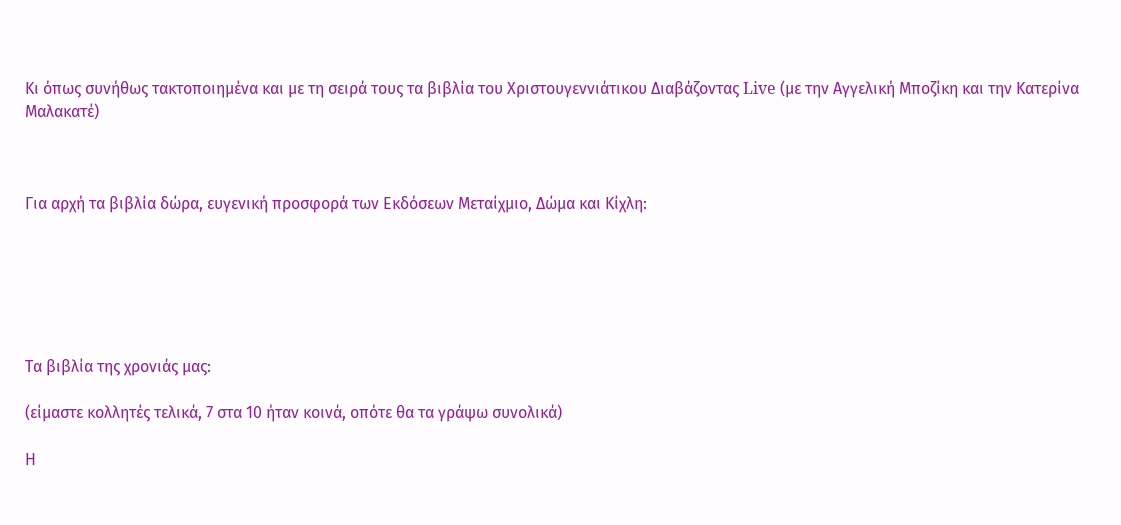Κι όπως συνήθως τακτοποιημένα και με τη σειρά τους τα βιβλία του Χριστουγεννιάτικου Διαβάζοντας Live (με την Αγγελική Μποζίκη και την Κατερίνα Μαλακατέ)



Για αρχή τα βιβλία δώρα, ευγενική προσφορά των Εκδόσεων Μεταίχμιο, Δώμα και Κίχλη:






Τα βιβλία της χρονιάς μας:

(είμαστε κολλητές τελικά, 7 στα 10 ήταν κοινά, οπότε θα τα γράψω συνολικά)

Η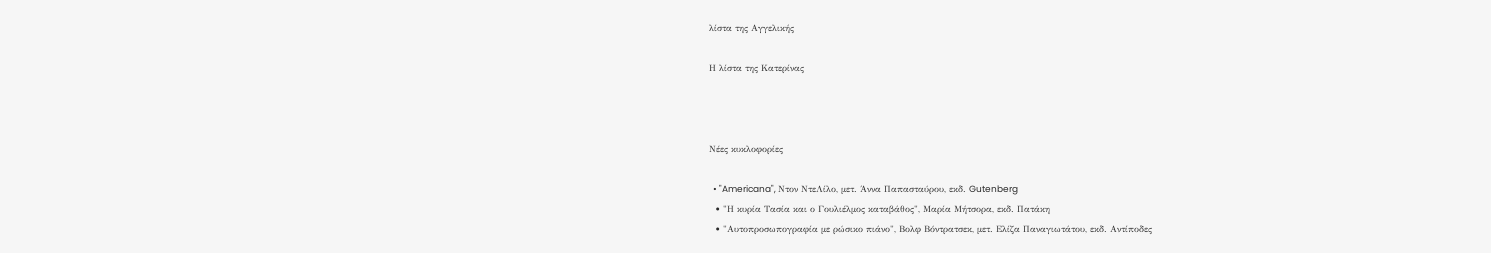λίστα της Αγγελικής

Η λίστα της Κατερίνας



Νέες κυκλοφορίες

  • "Americana", Ντον ΝτεΛίλο, μετ. Άννα Παπασταύρου, εκδ. Gutenberg
  • "Η κυρία Τασία και ο Γουλιέλμος καταβάθος", Μαρία Μήτσορα, εκδ. Πατάκη
  • "Αυτοπροσωπογραφία με ρώσικο πιάνο", Βολφ Βόντρατσεκ, μετ. Ελίζα Παναγιωτάτου, εκδ. Αντίποδες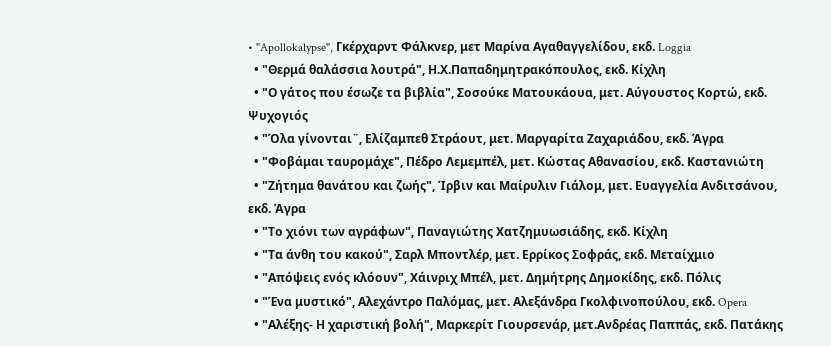• "Apollokalypse", Γκέρχαρντ Φάλκνερ, μετ Μαρίνα Αγαθαγγελίδου, εκδ. Loggia
  • "Θερμά θαλάσσια λουτρά", Η.Χ.Παπαδημητρακόπουλος, εκδ. Κίχλη
  • "Ο γάτος που έσωζε τα βιβλία", Σοσούκε Ματουκάουα, μετ. Αύγουστος Κορτώ, εκδ. Ψυχογιός
  • "Όλα γίνονται¨, Ελίζαμπεθ Στράουτ, μετ. Μαργαρίτα Ζαχαριάδου, εκδ. Άγρα
  • "Φοβάμαι ταυρομάχε", Πέδρο Λεμεμπέλ, μετ. Κώστας Αθανασίου, εκδ. Καστανιώτη
  • "Ζήτημα θανάτου και ζωής", Ίρβιν και Μαίρυλιν Γιάλομ, μετ. Ευαγγελία Ανδιτσάνου, εκδ. Άγρα
  • "Το χιόνι των αγράφων", Παναγιώτης Χατζημυωσιάδης, εκδ. Κίχλη
  • "Τα άνθη του κακού", Σαρλ Μποντλέρ, μετ. Ερρίκος Σοφράς, εκδ. Μεταίχμιο
  • "Απόψεις ενός κλόουν", Χάινριχ Μπέλ, μετ. Δημήτρης Δημοκίδης, εκδ. Πόλις
  • "Ένα μυστικό", Αλεχάντρο Παλόμας, μετ. Αλεξάνδρα Γκολφινοπούλου, εκδ. Opera
  • "Αλέξης- Η χαριστική βολή", Μαρκερίτ Γιουρσενάρ, μετ.Ανδρέας Παππάς, εκδ. Πατάκης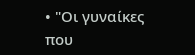• "Οι γυναίκες που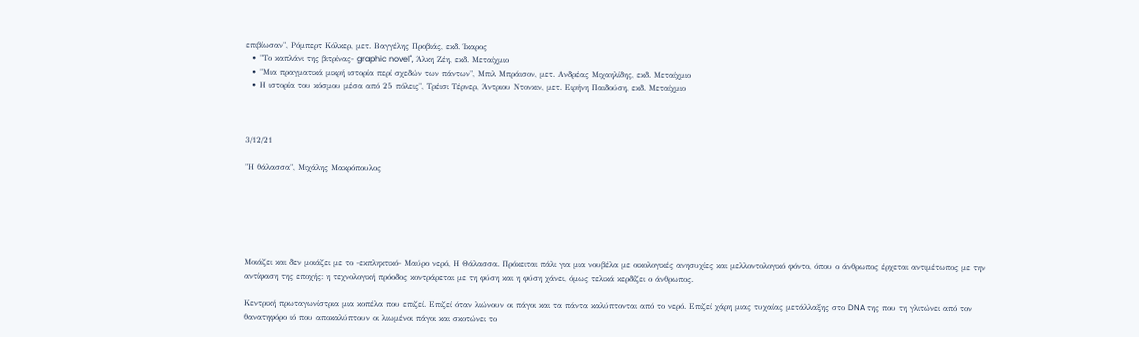επιβίωσαν", Ρόμπερτ Κόλκερ, μετ. Βαγγέλης Προβιάς, εκδ. Ίκαρος
  • "Το καπλάνι της βιτρίνας- graphic novel", Άλκη Ζέη, εκδ. Μεταίχμιο
  • "Μια πραγματικά μικρή ιστορία περί σχεδών των πάντων", Μπιλ Μπράισον, μετ. Ανδρέας Μιχαηλίδης, εκδ. Μεταίχμιο
  • Η ιστορία του κόσμου μέσα από 25 πόλεις", Τρέισι Τέρνερ, Άντριου Ντονκιν, μετ. Ειρήνη Παιδούση, εκδ. Μεταίχμιο



3/12/21

"Η θάλασσα", Μιχάλης Μακρόπουλος






Μοιάζει και δεν μοιάζει με το -εκπληκτικό- Μαύρο νερό, Η Θάλασσα. Πρόκειται πάλι για μια νουβέλα με οικολογικές ανησυχίες και μελλοντολογικό φόντο, όπου ο άνθρωπος έρχεται αντιμέτωπος με την αντίφαση της εποχής: η τεχνολογική πρόοδος κοντράρεται με τη φύση και η φύση χάνει, όμως τελικά κερδίζει ο άνθρωπος.

Κεντρική πρωταγωνίστρια μια κοπέλα που επιζεί. Επιζεί όταν λιώνουν οι πάγοι και τα πάντα καλύπτονται από το νερό. Επιζεί χάρη μιας τυχαίας μετάλλαξης στο DNA της που τη γλιτώνει από τον θανατηφόρο ιό που αποκαλύπτουν οι λιωμένοι πάγοι και σκοτώνει το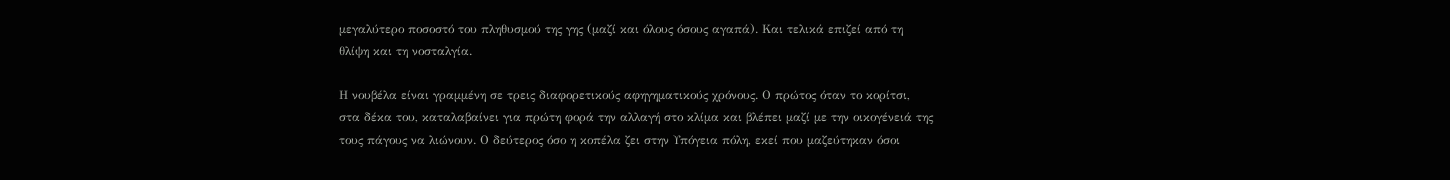μεγαλύτερο ποσοστό του πληθυσμού της γης (μαζί και όλους όσους αγαπά). Και τελικά επιζεί από τη θλίψη και τη νοσταλγία.

Η νουβέλα είναι γραμμένη σε τρεις διαφορετικούς αφηγηματικούς χρόνους. Ο πρώτος όταν το κορίτσι, στα δέκα του, καταλαβαίνει για πρώτη φορά την αλλαγή στο κλίμα και βλέπει μαζί με την οικογένειά της τους πάγους να λιώνουν. Ο δεύτερος όσο η κοπέλα ζει στην Υπόγεια πόλη, εκεί που μαζεύτηκαν όσοι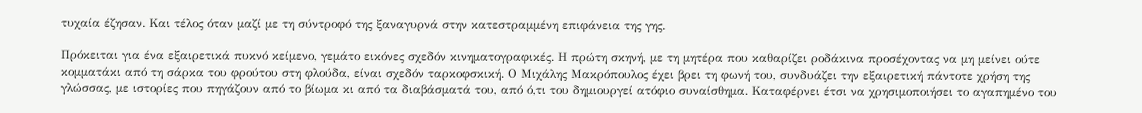τυχαία έζησαν. Και τέλος όταν μαζί με τη σύντροφό της ξαναγυρνά στην κατεστραμμένη επιφάνεια της γης.

Πρόκειται για ένα εξαιρετικά πυκνό κείμενο, γεμάτο εικόνες σχεδόν κινηματογραφικές. Η πρώτη σκηνή, με τη μητέρα που καθαρίζει ροδάκινα προσέχοντας να μη μείνει ούτε κομματάκι από τη σάρκα του φρούτου στη φλούδα, είναι σχεδόν ταρκοφσκική. Ο Μιχάλης Μακρόπουλος έχει βρει τη φωνή του, συνδυάζει την εξαιρετική πάντοτε χρήση της γλώσσας, με ιστορίες που πηγάζουν από το βίωμα κι από τα διαβάσματά του, από ό,τι του δημιουργεί ατόφιο συναίσθημα. Καταφέρνει έτσι να χρησιμοποιήσει το αγαπημένο του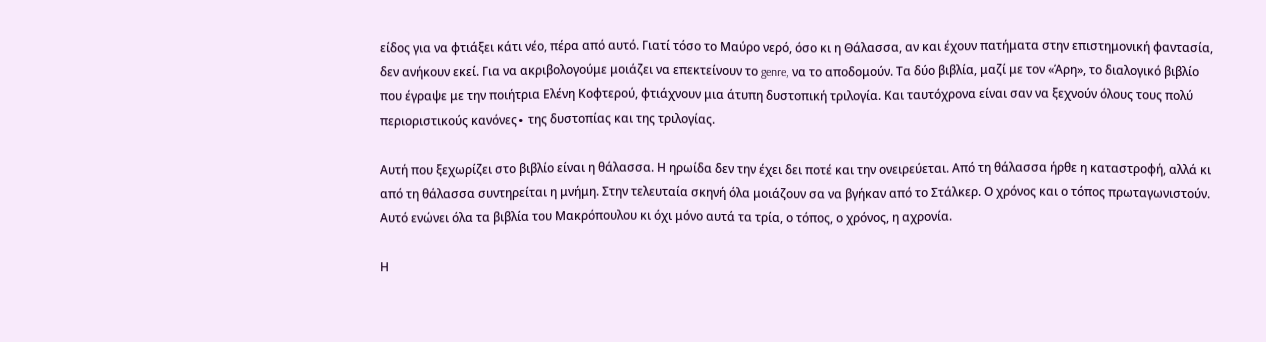είδος για να φτιάξει κάτι νέο, πέρα από αυτό. Γιατί τόσο το Μαύρο νερό, όσο κι η Θάλασσα, αν και έχουν πατήματα στην επιστημονική φαντασία, δεν ανήκουν εκεί. Για να ακριβολογούμε μοιάζει να επεκτείνουν το genre, να το αποδομούν. Τα δύο βιβλία, μαζί με τον «Άρη», το διαλογικό βιβλίο που έγραψε με την ποιήτρια Ελένη Κοφτερού, φτιάχνουν μια άτυπη δυστοπική τριλογία. Και ταυτόχρονα είναι σαν να ξεχνούν όλους τους πολύ περιοριστικούς κανόνες∙ της δυστοπίας και της τριλογίας.

Αυτή που ξεχωρίζει στο βιβλίο είναι η θάλασσα. Η ηρωίδα δεν την έχει δει ποτέ και την ονειρεύεται. Από τη θάλασσα ήρθε η καταστροφή, αλλά κι από τη θάλασσα συντηρείται η μνήμη. Στην τελευταία σκηνή όλα μοιάζουν σα να βγήκαν από το Στάλκερ. Ο χρόνος και ο τόπος πρωταγωνιστούν. Αυτό ενώνει όλα τα βιβλία του Μακρόπουλου κι όχι μόνο αυτά τα τρία, ο τόπος, ο χρόνος, η αχρονία.

Η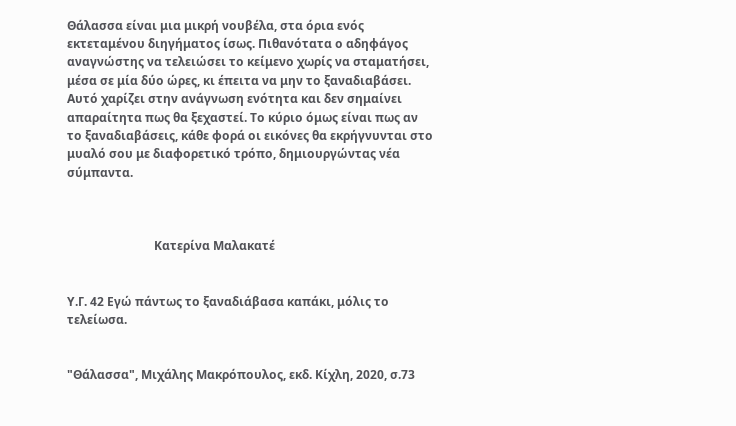Θάλασσα είναι μια μικρή νουβέλα, στα όρια ενός εκτεταμένου διηγήματος ίσως. Πιθανότατα ο αδηφάγος αναγνώστης να τελειώσει το κείμενο χωρίς να σταματήσει, μέσα σε μία δύο ώρες, κι έπειτα να μην το ξαναδιαβάσει. Αυτό χαρίζει στην ανάγνωση ενότητα και δεν σημαίνει απαραίτητα πως θα ξεχαστεί. Το κύριο όμως είναι πως αν το ξαναδιαβάσεις, κάθε φορά οι εικόνες θα εκρήγνυνται στο μυαλό σου με διαφορετικό τρόπο, δημιουργώντας νέα σύμπαντα.



                             Κατερίνα Μαλακατέ


Υ.Γ. 42 Εγώ πάντως το ξαναδιάβασα καπάκι, μόλις το τελείωσα.


"Θάλασσα", Μιχάλης Μακρόπουλος, εκδ. Κίχλη, 2020, σ.73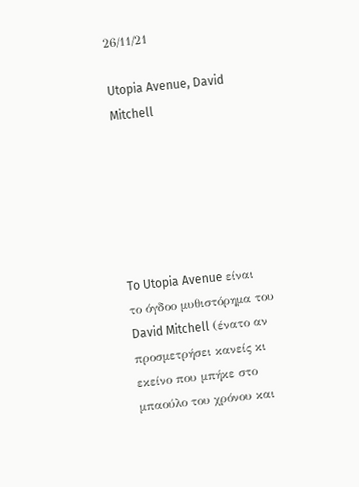26/11/21

Utopia Avenue, David Mitchell






To Utopia Avenue είναι το όγδοο μυθιστόρημα του David Mitchell (ένατο αν προσμετρήσει κανείς κι εκείνο που μπήκε στο μπαούλο του χρόνου και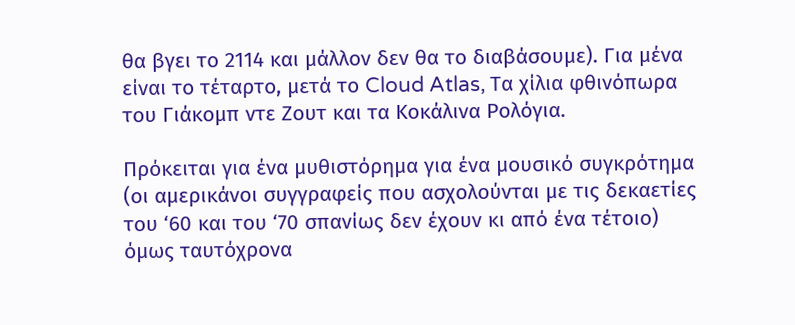θα βγει το 2114 και μάλλον δεν θα το διαβάσουμε). Για μένα είναι το τέταρτο, μετά το Cloud Atlas, Τα χίλια φθινόπωρα του Γιάκομπ ντε Ζουτ και τα Κοκάλινα Ρολόγια.

Πρόκειται για ένα μυθιστόρημα για ένα μουσικό συγκρότημα (οι αμερικάνοι συγγραφείς που ασχολούνται με τις δεκαετίες του ‘60 και του ‘70 σπανίως δεν έχουν κι από ένα τέτοιο) όμως ταυτόχρονα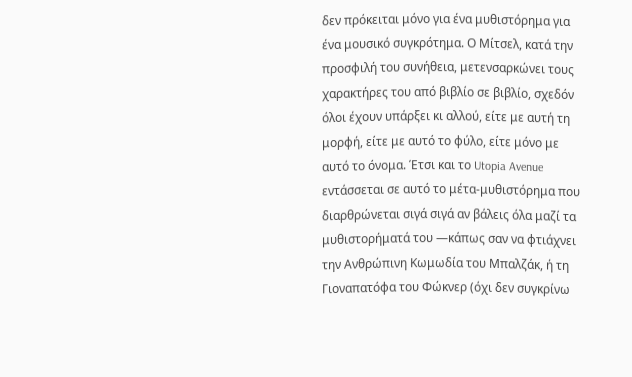δεν πρόκειται μόνο για ένα μυθιστόρημα για ένα μουσικό συγκρότημα. Ο Μίτσελ, κατά την προσφιλή του συνήθεια, μετενσαρκώνει τους χαρακτήρες του από βιβλίο σε βιβλίο, σχεδόν όλοι έχουν υπάρξει κι αλλού, είτε με αυτή τη μορφή, είτε με αυτό το φύλο, είτε μόνο με αυτό το όνομα. Έτσι και το Utopia Avenue εντάσσεται σε αυτό το μέτα-μυθιστόρημα που διαρθρώνεται σιγά σιγά αν βάλεις όλα μαζί τα μυθιστορήματά του —κάπως σαν να φτιάχνει την Ανθρώπινη Κωμωδία του Μπαλζάκ, ή τη Γιοναπατόφα του Φώκνερ (όχι δεν συγκρίνω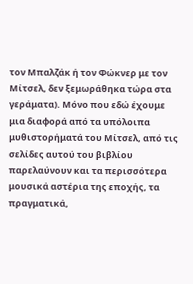τον Μπαλζάκ ή τον Φώκνερ με τον Μίτσελ, δεν ξεμωράθηκα τώρα στα γεράματα). Μόνο που εδώ έχουμε μια διαφορά από τα υπόλοιπα μυθιστορήματά του Μίτσελ, από τις σελίδες αυτού του βιβλίου παρελαύνουν και τα περισσότερα μουσικά αστέρια της εποχής, τα πραγματικά,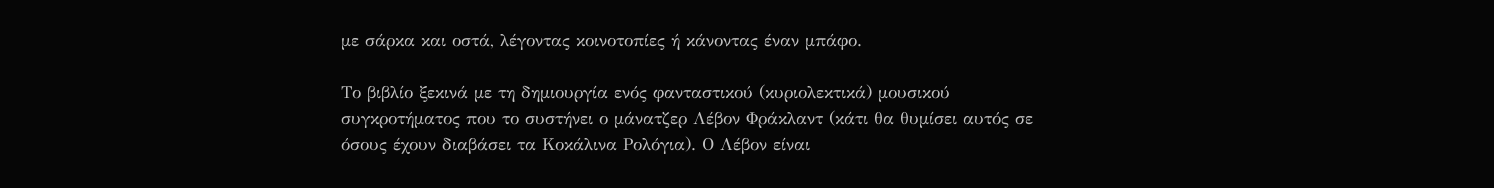με σάρκα και οστά, λέγοντας κοινοτοπίες ή κάνοντας έναν μπάφο.

Το βιβλίο ξεκινά με τη δημιουργία ενός φανταστικού (κυριολεκτικά) μουσικού συγκροτήματος που το συστήνει ο μάνατζερ Λέβον Φράκλαντ (κάτι θα θυμίσει αυτός σε όσους έχουν διαβάσει τα Κοκάλινα Ρολόγια). Ο Λέβον είναι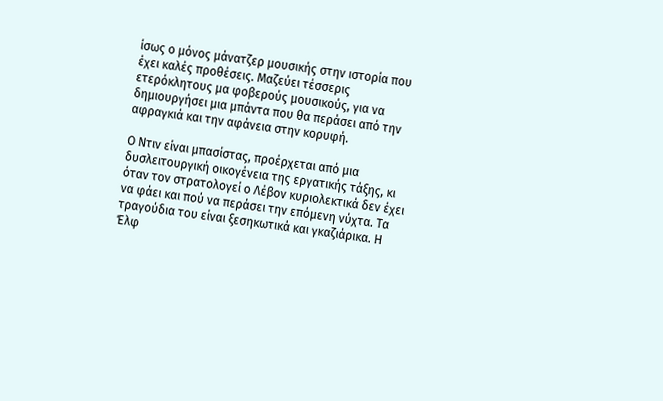ίσως ο μόνος μάνατζερ μουσικής στην ιστορία που έχει καλές προθέσεις. Μαζεύει τέσσερις ετερόκλητους μα φοβερούς μουσικούς, για να δημιουργήσει μια μπάντα που θα περάσει από την αφραγκιά και την αφάνεια στην κορυφή.

Ο Ντιν είναι μπασίστας, προέρχεται από μια δυσλειτουργική οικογένεια της εργατικής τάξης, κι όταν τον στρατολογεί ο Λέβον κυριολεκτικά δεν έχει να φάει και πού να περάσει την επόμενη νύχτα. Τα τραγούδια του είναι ξεσηκωτικά και γκαζιάρικα. Η Έλφ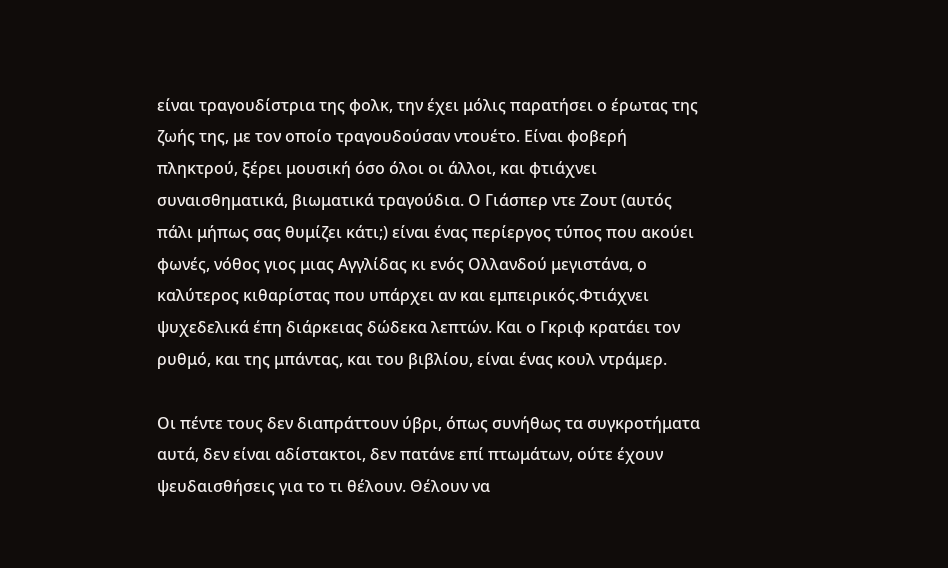είναι τραγουδίστρια της φολκ, την έχει μόλις παρατήσει ο έρωτας της ζωής της, με τον οποίο τραγουδούσαν ντουέτο. Είναι φοβερή πληκτρού, ξέρει μουσική όσο όλοι οι άλλοι, και φτιάχνει συναισθηματικά, βιωματικά τραγούδια. Ο Γιάσπερ ντε Ζουτ (αυτός πάλι μήπως σας θυμίζει κάτι;) είναι ένας περίεργος τύπος που ακούει φωνές, νόθος γιος μιας Αγγλίδας κι ενός Ολλανδού μεγιστάνα, ο καλύτερος κιθαρίστας που υπάρχει αν και εμπειρικός.Φτιάχνει ψυχεδελικά έπη διάρκειας δώδεκα λεπτών. Και ο Γκριφ κρατάει τον ρυθμό, και της μπάντας, και του βιβλίου, είναι ένας κουλ ντράμερ.

Οι πέντε τους δεν διαπράττουν ύβρι, όπως συνήθως τα συγκροτήματα αυτά, δεν είναι αδίστακτοι, δεν πατάνε επί πτωμάτων, ούτε έχουν ψευδαισθήσεις για το τι θέλουν. Θέλουν να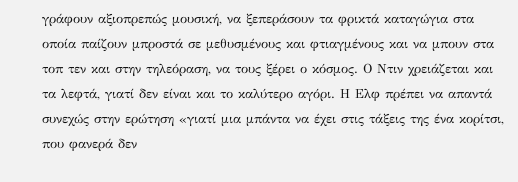γράφουν αξιοπρεπώς μουσική, να ξεπεράσουν τα φρικτά καταγώγια στα οποία παίζουν μπροστά σε μεθυσμένους και φτιαγμένους και να μπουν στα τοπ τεν και στην τηλεόραση, να τους ξέρει ο κόσμος. Ο Ντιν χρειάζεται και τα λεφτά, γιατί δεν είναι και το καλύτερο αγόρι. Η Ελφ πρέπει να απαντά συνεχώς στην ερώτηση «γιατί μια μπάντα να έχει στις τάξεις της ένα κορίτσι, που φανερά δεν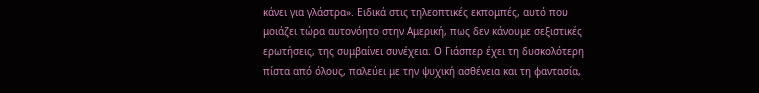κάνει για γλάστρα». Ειδικά στις τηλεοπτικές εκπομπές, αυτό που μοιάζει τώρα αυτονόητο στην Αμερική, πως δεν κάνουμε σεξιστικές ερωτήσεις, της συμβαίνει συνέχεια. Ο Γιάσπερ έχει τη δυσκολότερη πίστα από όλους, παλεύει με την ψυχική ασθένεια και τη φαντασία,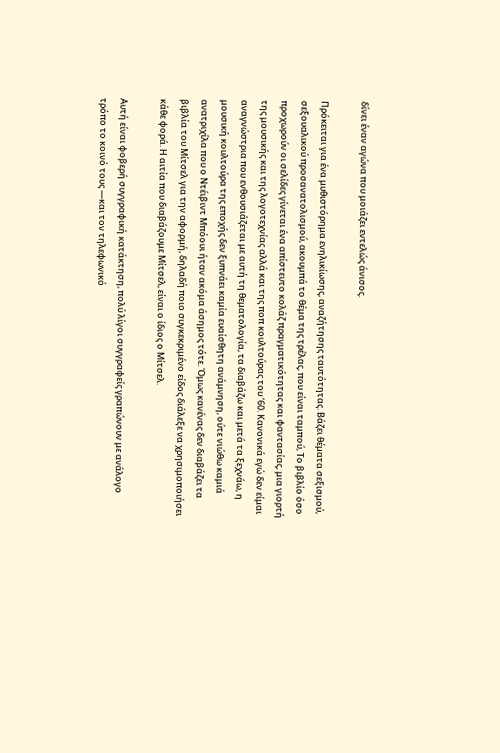δίνει έναν αγώνα που μοιάζει εντελώς άνισος.

Πρόκειται για ένα μυθιστόρημα ενηλικίωσης, αναζήτησης ταυτότητας. Βάζει θέματα σεξισμού, σεξουαλικού προσανατολισμού, ακουμπά το θέμα της τρέλας, που είναι ταμπού, Το βιβλίο όσο προχωρούν οι σελίδες γίνεται ένα απίστευτο κολάζ πραγματικότητας και φαντασίας, μια γιορτή της μουσικής και της λογοτεχνίας αλλά και της ποπ κουλτούρας του ‘60. Κανονικά εγώ δεν είμαι αναγνώστρια που ενθουσιάζεται με αυτή τη θεματολογία, τα διαβάζω και μετά τα ξεχνάω, η μουσική κουλτούρα της εποχής δεν ξυπνάει καμία ευαίσθητη ανάμνηση, ούτε νιώθω καμιά ανατριχίλα που ο Ντέιβιντ Μπόουι ήταν ακόμα άσημος τότε. Όμως κανένας δεν διαβάζει τα βιβλία του Μίτσελ για την αφορμή, δηλαδή ποιο συγκεκριμένο είδος διάλεξε να χρησιμοποιήσει κάθε φορά. Η αιτία που διαβάζουμε Μίτσελ, είναι ο ίδιος ο Μίτσελ.

Αυτή είναι φοβερή συγγραφική κατάκτηση, πολύ λίγοι συγγραφείς γραπώνουν με ανάλογο τρόπο το κοινό τους —και τον τηλεφωνικό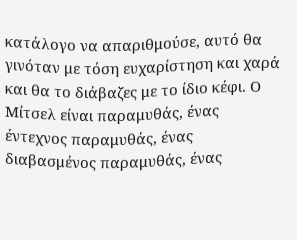κατάλογο να απαριθμούσε, αυτό θα γινόταν με τόση ευχαρίστηση και χαρά και θα το διάβαζες με το ίδιο κέφι. Ο Μίτσελ είναι παραμυθάς, ένας έντεχνος παραμυθάς, ένας διαβασμένος παραμυθάς, ένας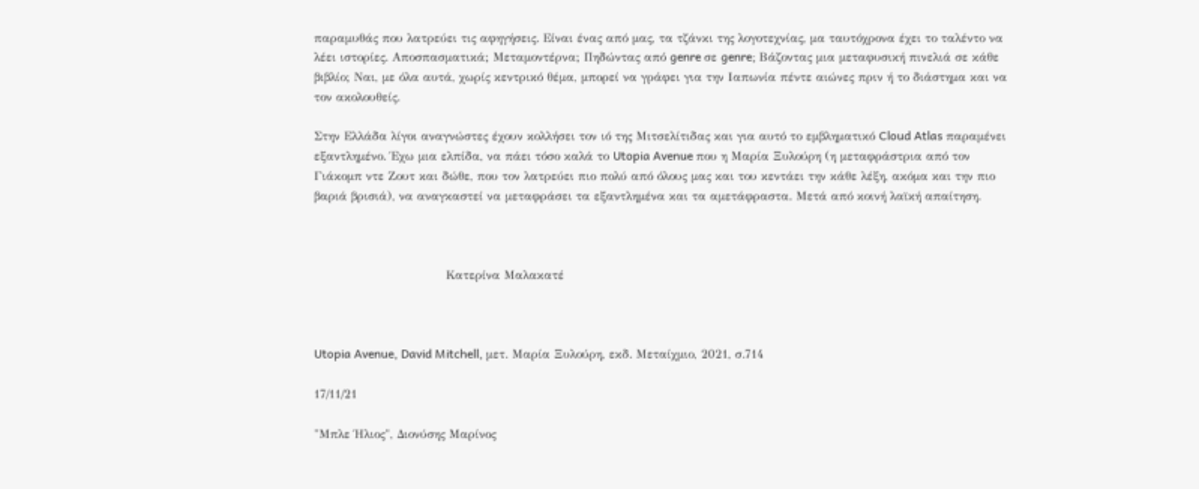παραμυθάς που λατρεύει τις αφηγήσεις. Είναι ένας από μας, τα τζάνκι της λογοτεχνίας, μα ταυτόχρονα έχει το ταλέντο να λέει ιστορίες. Αποσπασματικά; Μεταμοντέρνα; Πηδώντας από genre σε genre; Βάζοντας μια μεταφυσική πινελιά σε κάθε βιβλίο; Ναι, με όλα αυτά, χωρίς κεντρικό θέμα, μπορεί να γράφει για την Ιαπωνία πέντε αιώνες πριν ή το διάστημα και να τον ακολουθείς.

Στην Ελλάδα λίγοι αναγνώστες έχουν κολλήσει τον ιό της Μιτσελίτιδας και για αυτό το εμβληματικό Cloud Atlas παραμένει εξαντλημένο. Έχω μια ελπίδα, να πάει τόσο καλά το Utopia Avenue που η Μαρία Ξυλούρη (η μεταφράστρια από τον Γιάκομπ ντε Ζουτ και δώθε, που τον λατρεύει πιο πολύ από όλους μας και του κεντάει την κάθε λέξη, ακόμα και την πιο βαριά βρισιά), να αναγκαστεί να μεταφράσει τα εξαντλημένα και τα αμετάφραστα. Μετά από κοινή λαϊκή απαίτηση.



                                 Κατερίνα Μαλακατέ



Utopia Avenue, David Mitchell, μετ. Μαρία Ξυλούρη, εκδ. Μεταίχμιο, 2021, σ.714

17/11/21

"Μπλε Ήλιος", Διονύσης Μαρίνος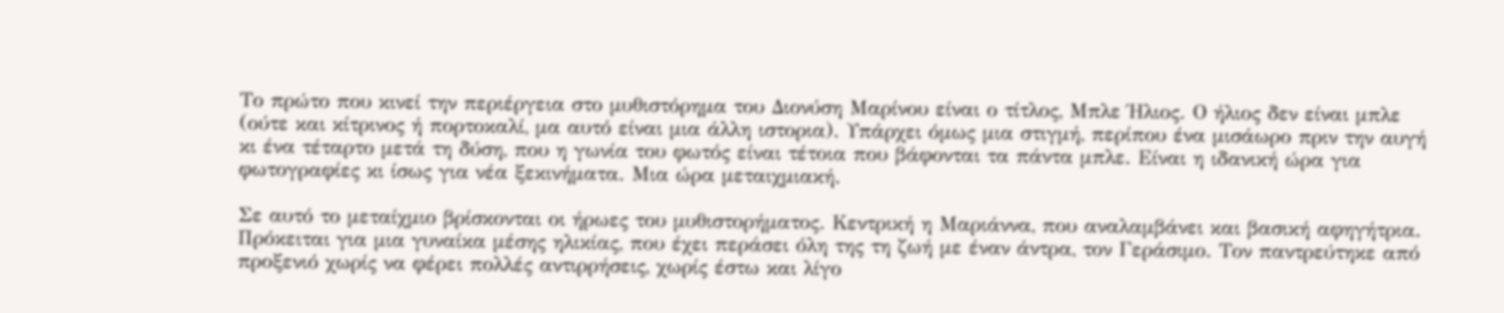Το πρώτο που κινεί την περιέργεια στο μυθιστόρημα του Διονύση Μαρίνου είναι ο τίτλος, Μπλε Ήλιος. Ο ήλιος δεν είναι μπλε (ούτε και κίτρινος ή πορτοκαλί, μα αυτό είναι μια άλλη ιστορια). Υπάρχει όμως μια στιγμή, περίπου ένα μισάωρο πριν την αυγή κι ένα τέταρτο μετά τη δύση, που η γωνία του φωτός είναι τέτοια που βάφονται τα πάντα μπλε. Είναι η ιδανική ώρα για φωτογραφίες κι ίσως για νέα ξεκινήματα. Μια ώρα μεταιχμιακή.

Σε αυτό το μεταίχμιο βρίσκονται οι ήρωες του μυθιστορήματος. Κεντρική η Μαριάννα, που αναλαμβάνει και βασική αφηγήτρια. Πρόκειται για μια γυναίκα μέσης ηλικίας, που έχει περάσει όλη της τη ζωή με έναν άντρα, τον Γεράσιμο. Τον παντρεύτηκε από προξενιό χωρίς να φέρει πολλές αντιρρήσεις, χωρίς έστω και λίγο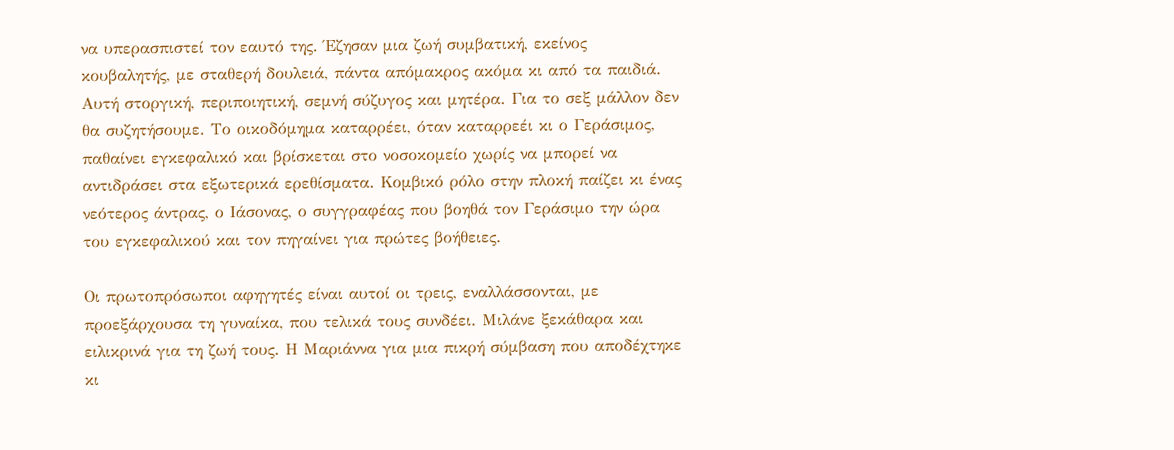να υπερασπιστεί τον εαυτό της. Έζησαν μια ζωή συμβατική, εκείνος κουβαλητής, με σταθερή δουλειά, πάντα απόμακρος ακόμα κι από τα παιδιά. Αυτή στοργική, περιποιητική, σεμνή σύζυγος και μητέρα. Για το σεξ μάλλον δεν θα συζητήσουμε. Το οικοδόμημα καταρρέει, όταν καταρρεέι κι ο Γεράσιμος, παθαίνει εγκεφαλικό και βρίσκεται στο νοσοκομείο χωρίς να μπορεί να αντιδράσει στα εξωτερικά ερεθίσματα. Κομβικό ρόλο στην πλοκή παίζει κι ένας νεότερος άντρας, ο Ιάσονας, ο συγγραφέας που βοηθά τον Γεράσιμο την ώρα του εγκεφαλικού και τον πηγαίνει για πρώτες βοήθειες.

Οι πρωτοπρόσωποι αφηγητές είναι αυτοί οι τρεις, εναλλάσσονται, με προεξάρχουσα τη γυναίκα, που τελικά τους συνδέει. Μιλάνε ξεκάθαρα και ειλικρινά για τη ζωή τους. Η Μαριάννα για μια πικρή σύμβαση που αποδέχτηκε κι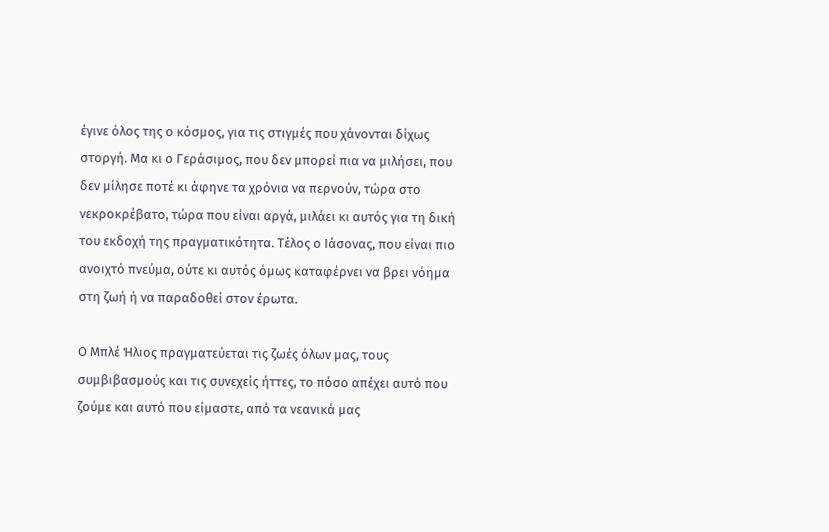έγινε όλος της ο κόσμος, για τις στιγμές που χάνονται δίχως στοργή. Μα κι ο Γεράσιμος, που δεν μπορεί πια να μιλήσει, που δεν μίλησε ποτέ κι άφηνε τα χρόνια να περνούν, τώρα στο νεκροκρέβατο, τώρα που είναι αργά, μιλάει κι αυτός για τη δική του εκδοχή της πραγματικότητα. Τέλος ο Ιάσονας, που είναι πιο ανοιχτό πνεύμα, ούτε κι αυτός όμως καταφέρνει να βρει νόημα στη ζωή ή να παραδοθεί στον έρωτα.

Ο Μπλέ Ήλιος πραγματεύεται τις ζωές όλων μας, τους συμβιβασμούς και τις συνεχείς ήττες, το πόσο απέχει αυτό που ζούμε και αυτό που είμαστε, από τα νεανικά μας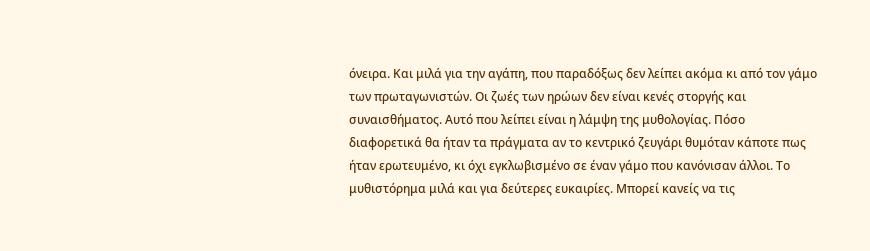όνειρα. Και μιλά για την αγάπη, που παραδόξως δεν λείπει ακόμα κι από τον γάμο των πρωταγωνιστών. Οι ζωές των ηρώων δεν είναι κενές στοργής και συναισθήματος. Αυτό που λείπει είναι η λάμψη της μυθολογίας. Πόσο διαφορετικά θα ήταν τα πράγματα αν το κεντρικό ζευγάρι θυμόταν κάποτε πως ήταν ερωτευμένο, κι όχι εγκλωβισμένο σε έναν γάμο που κανόνισαν άλλοι. Το μυθιστόρημα μιλά και για δεύτερες ευκαιρίες. Μπορεί κανείς να τις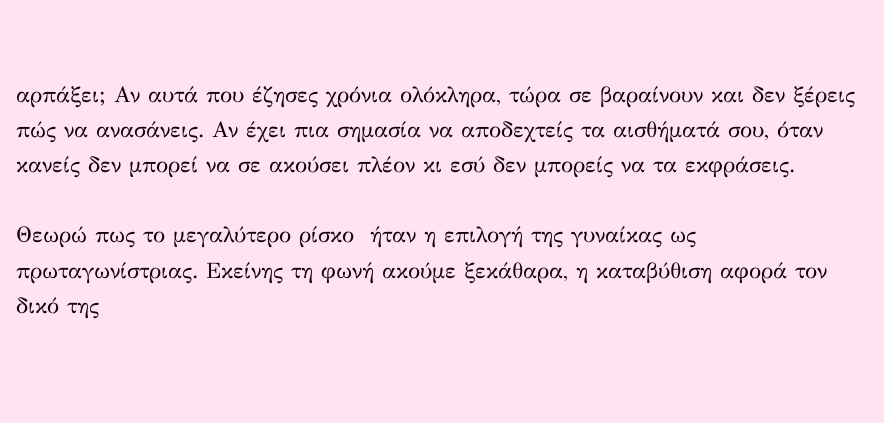αρπάξει; Αν αυτά που έζησες χρόνια ολόκληρα, τώρα σε βαραίνουν και δεν ξέρεις πώς να ανασάνεις. Αν έχει πια σημασία να αποδεχτείς τα αισθήματά σου, όταν κανείς δεν μπορεί να σε ακούσει πλέον κι εσύ δεν μπορείς να τα εκφράσεις.

Θεωρώ πως το μεγαλύτερο ρίσκο  ήταν η επιλογή της γυναίκας ως πρωταγωνίστριας. Εκείνης τη φωνή ακούμε ξεκάθαρα, η καταβύθιση αφορά τον δικό της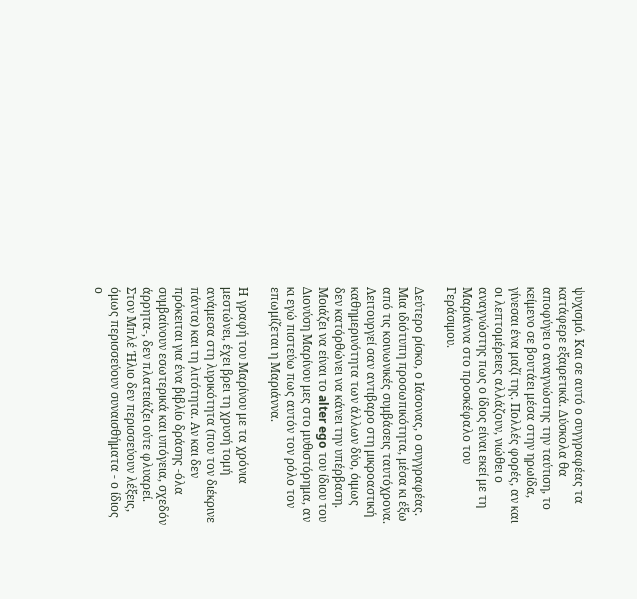ψυχισμό. Και σε αυτό ο συγγραφέας τα κατάφερε εξαιρετικά. Δύσκολα θα αποφύγει ο αναγνώστης την ταύτιση, το κείμενο σε βουτάει μέσα στην ηρωίδα, γίνεσαι ένα μαζί της. Πολλές φορές, αν και οι λεπτομέρειες αλλάζουν, νιώθει ο αναγνώστης πως ο ίδιος είναι εκεί με τη Μαριάννα στο προσκέφαλο του Γεράσιμου.

Δεύτερο ρίσκο, ο Ιάσονας, ο συγγραφέας. Μια ιδιότυπη προσωπικότητα, μέσα κι έξω από τις κοινωνικές συμβάσεις ταυτόχρονα. Λειτουργεί σαν αντιβαρο στη μικροαστική καθημερινότητα των άλλων δύο, όιμως δεν κατόρθώνει να κάνει την υπέρβαση. Μοιάζει να είναι το alter ego του ίδιου του Διονύση Μαρίνου μες στο μυθιστόρημα, αν κι εγώ πιστεύω πως αυτόν τον ρόλο τον επωμίζεται η Μαριάννα.

Η γραφή του Μαρίνου με τα χρόνια μεστώνει, έχει βρει τη χρυσή τομή ανάμεσα στη λυρικότητα (που τον διέκρινε πάντα) και τη λιτότητα. Αν και δεν πρόκειται για ένα βιβλίο δράσης -όλα συμβαίνουν εσωτερικά και υπόγεια, σχεδόν άρρητα-, δεν πλατειάζει ούτε φλυαρεί. Στον Μπλέ Ήλιο δεν περισσεύουν λέξεις, όμως περισσεύουν συναισθήματα - ο ίδιος ο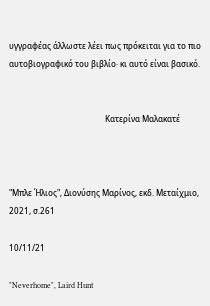υγγραφέας άλλωστε λέει πως πρόκειται για το πιο αυτοβιογραφικό του βιβλίο· κι αυτό είναι βασικό.


                                                Κατερίνα Μαλακατέ



"Μπλε Ήλιος", Διονύσης Μαρίνος, εκδ. Μεταίχμιο, 2021, σ.261

10/11/21

"Neverhome", Laird Hunt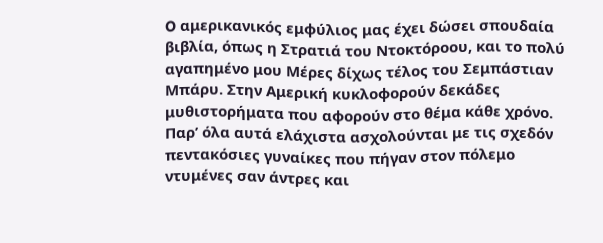O αμερικανικός εμφύλιος μας έχει δώσει σπουδαία βιβλία, όπως η Στρατιά του Ντοκτόροου, και το πολύ αγαπημένο μου Μέρες δίχως τέλος του Σεμπάστιαν Μπάρυ. Στην Αμερική κυκλοφορούν δεκάδες μυθιστορήματα που αφορούν στο θέμα κάθε χρόνο. Παρ’ όλα αυτά ελάχιστα ασχολούνται με τις σχεδόν πεντακόσιες γυναίκες που πήγαν στον πόλεμο ντυμένες σαν άντρες και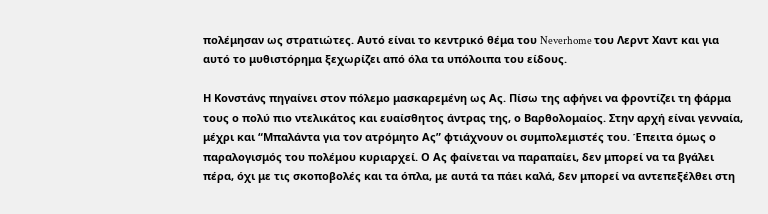πολέμησαν ως στρατιώτες. Αυτό είναι το κεντρικό θέμα του Neverhome του Λερντ Χαντ και για αυτό το μυθιστόρημα ξεχωρίζει από όλα τα υπόλοιπα του είδους.

Η Κονστάνς πηγαίνει στον πόλεμο μασκαρεμένη ως Ας. Πίσω της αφήνει να φροντίζει τη φάρμα τους ο πολύ πιο ντελικάτος και ευαίσθητος άντρας της, ο Βαρθολομαίος. Στην αρχή είναι γενναία, μέχρι και “Μπαλάντα για τον ατρόμητο Ας” φτιάχνουν οι συμπολεμιστές του. Έπειτα όμως ο παραλογισμός του πολέμου κυριαρχεί. Ο Ας φαίνεται να παραπαίει, δεν μπορεί να τα βγάλει πέρα, όχι με τις σκοποβολές και τα όπλα, με αυτά τα πάει καλά, δεν μπορεί να αντεπεξέλθει στη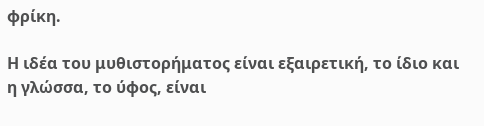φρίκη.

Η ιδέα του μυθιστορήματος είναι εξαιρετική, το ίδιο και η γλώσσα, το ύφος, είναι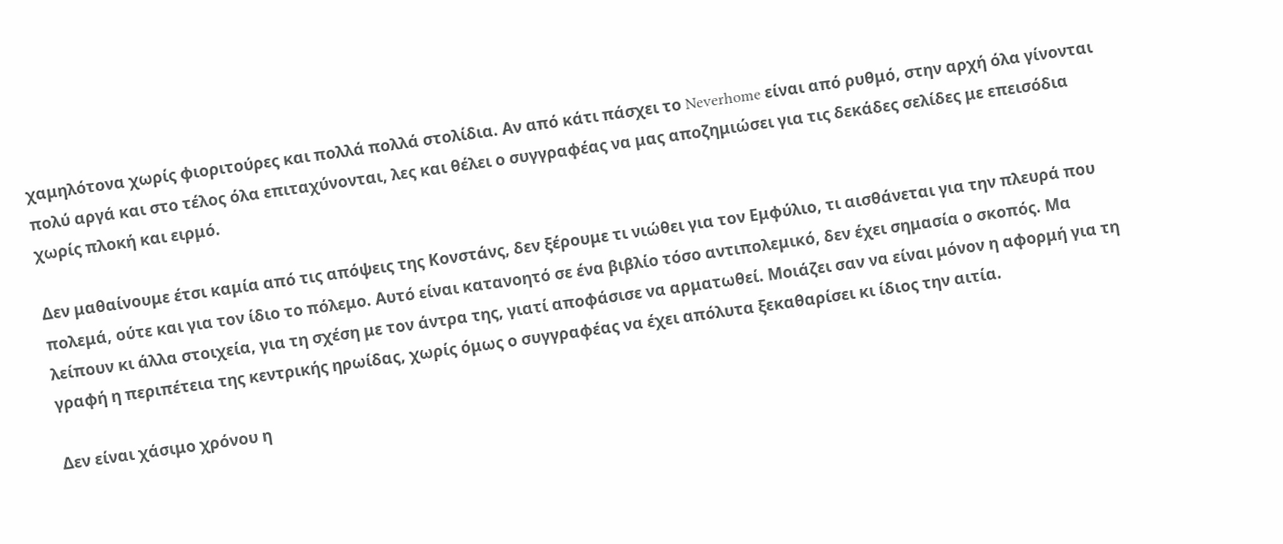χαμηλότονα χωρίς φιοριτούρες και πολλά πολλά στολίδια. Αν από κάτι πάσχει το Neverhome είναι από ρυθμό, στην αρχή όλα γίνονται πολύ αργά και στο τέλος όλα επιταχύνονται, λες και θέλει ο συγγραφέας να μας αποζημιώσει για τις δεκάδες σελίδες με επεισόδια χωρίς πλοκή και ειρμό.

Δεν μαθαίνουμε έτσι καμία από τις απόψεις της Κονστάνς, δεν ξέρουμε τι νιώθει για τον Εμφύλιο, τι αισθάνεται για την πλευρά που πολεμά, ούτε και για τον ίδιο το πόλεμο. Αυτό είναι κατανοητό σε ένα βιβλίο τόσο αντιπολεμικό, δεν έχει σημασία ο σκοπός. Μα λείπουν κι άλλα στοιχεία, για τη σχέση με τον άντρα της, γιατί αποφάσισε να αρματωθεί. Μοιάζει σαν να είναι μόνον η αφορμή για τη γραφή η περιπέτεια της κεντρικής ηρωίδας, χωρίς όμως ο συγγραφέας να έχει απόλυτα ξεκαθαρίσει κι ίδιος την αιτία.

Δεν είναι χάσιμο χρόνου η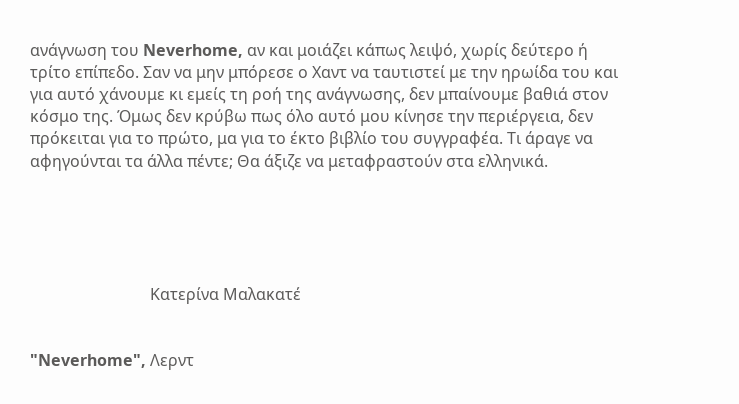ανάγνωση του Neverhome, αν και μοιάζει κάπως λειψό, χωρίς δεύτερο ή τρίτο επίπεδο. Σαν να μην μπόρεσε ο Χαντ να ταυτιστεί με την ηρωίδα του και για αυτό χάνουμε κι εμείς τη ροή της ανάγνωσης, δεν μπαίνουμε βαθιά στον κόσμο της. Όμως δεν κρύβω πως όλο αυτό μου κίνησε την περιέργεια, δεν πρόκειται για το πρώτο, μα για το έκτο βιβλίο του συγγραφέα. Τι άραγε να αφηγούνται τα άλλα πέντε; Θα άξιζε να μεταφραστούν στα ελληνικά.





                              Κατερίνα Μαλακατέ


"Neverhome", Λερντ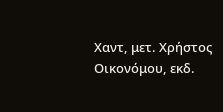Χαντ, μετ. Χρήστος Οικονόμου, εκδ.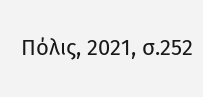Πόλις, 2021, σ.252